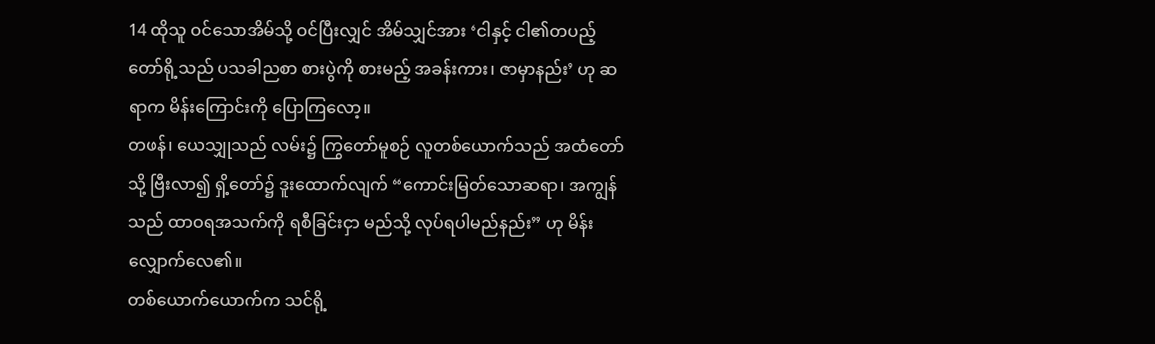14 ထိုသူ ဝင်သောအိမ်သို့ ဝင်ပြီးလျှင် အိမ်သျှင်အား ‘ငါနှင့် ငါ၏တပည့်တော်ရို့သည် ပသခါညစာ စားပွဲကို စားမည့် အခန်းကား၊ ဇာမှာနည်း’ ဟု ဆရာက မိန်းကြောင်းကို ပြောကြလော့။
တဖန်၊ ယေသျှုသည် လမ်း၌ ကြွတော်မူစဉ် လူတစ်ယောက်သည် အထံတော်သို့ ဗြီးလာ၍ ရှိ့တော်၌ ဒူးထောက်လျက် “ကောင်းမြတ်သောဆရာ၊ အကျွန်သည် ထာဝရအသက်ကို ရစီခြင်းငှာ မည်သို့ လုပ်ရပါမည်နည်း” ဟု မိန်းလျှောက်လေ၏။
တစ်ယောက်ယောက်က သင်ရို့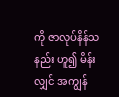ကို ဇာလုပ်နိန်သနည်း ဟူ၍ မိန်းလျှင် အကျွန်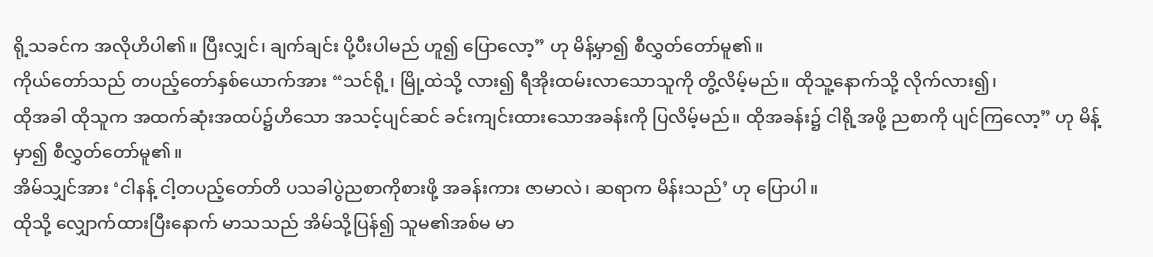ရို့သခင်က အလိုဟိပါ၏။ ပြီးလျှင်၊ ချက်ချင်း ပို့ပီးပါမည် ဟူ၍ ပြောလော့” ဟု မိန့်မှာ၍ စီလွှတ်တော်မူ၏။
ကိုယ်တော်သည် တပည့်တော်နှစ်ယောက်အား “သင်ရို့၊ မြို့ထဲသို့ လား၍ ရီအိုးထမ်းလာသောသူကို တွိ့လိမ့်မည်။ ထိုသူ့နောက်သို့ လိုက်လား၍၊
ထိုအခါ ထိုသူက အထက်ဆုံးအထပ်၌ဟိသော အသင့်ပျင်ဆင် ခင်းကျင်းထားသောအခန်းကို ပြလိမ့်မည်။ ထိုအခန်း၌ ငါရို့အဖို့ ညစာကို ပျင်ကြလော့” ဟု မိန့်မှာ၍ စီလွှတ်တော်မူ၏။
အိမ်သျှင်အား ‘ငါနန့် ငါ့တပည့်တော်တိ ပသခါပွဲညစာကိုစားဖို့ အခန်းကား ဇာမာလဲ၊ ဆရာက မိန်းသည်’ ဟု ပြောပါ။
ထိုသို့ လျှောက်ထားပြီးနောက် မာသသည် အိမ်သို့ပြန်၍ သူမ၏အစ်မ မာ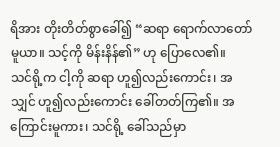ရိအား တိုးတိတ်စွာခေါ်၍ “ဆရာ ရောက်လာတော်မူယာ။ သင့်ကို မိန်းနိန်၏” ဟု ပြောလေ၏။
သင်ရို့က ငါ့ကို ဆရာ ဟူ၍လည်းကောင်း၊ အသျှင် ဟူ၍လည်းကောင်း ခေါ်တတ်ကြ၏။ အကြောင်းမူကား၊ သင်ရို့ ခေါ်သည်မှာ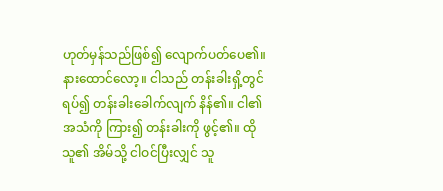ဟုတ်မှန်သည်ဖြစ်၍ လျောက်ပတ်ပေ၏။
နားထောင်လော့။ ငါသည် တန်းခါးရှိ့တွင် ရပ်၍ တန်းခါးခေါက်လျက် နိန်၏။ ငါ၏အသံကို ကြား၍ တန်းခါးကို ဖွင့်၏။ ထိုသူ၏ အိမ်သို့ ငါဝင်ပြီးလျှင် သူ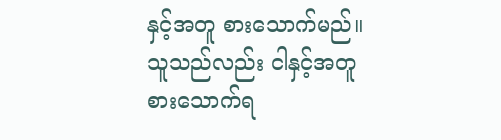နှင့်အတူ စားသောက်မည်။ သူသည်လည်း ငါနှင့်အတူ စားသောက်ရ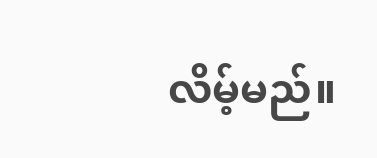လိမ့်မည်။